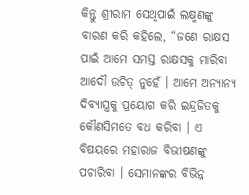କିନ୍ତୁ ଶ୍ରୀରାମ ସେଥିପାଇଁ ଲକ୍ଷ୍ମଣଙ୍କୁ ବାରଣ କରି କହିଲେ, “ଜଣେ ରାକ୍ଷସ ପାଇଁ ଆମେ ସମସ୍ତ ରାକ୍ଷସକୁ ମାରିବା ଆଦୌ ଉଚିତ୍ ନୁହେଁ । ଆମେ ଅନ୍ୟାନ୍ୟ ଦିବ୍ୟାସ୍ତ୍ରକୁ ପ୍ରୟୋଗ କରି ଇନ୍ଦ୍ରଜିତକୁ କୌଣସିମତେ ବଧ କରିବା । ଏ ବିଷୟରେ ମହାରାଜ ବିଭୀଷଣଙ୍କୁ ପଚାରିବା । ସେମାନଙ୍କର ବିଭିନ୍ନ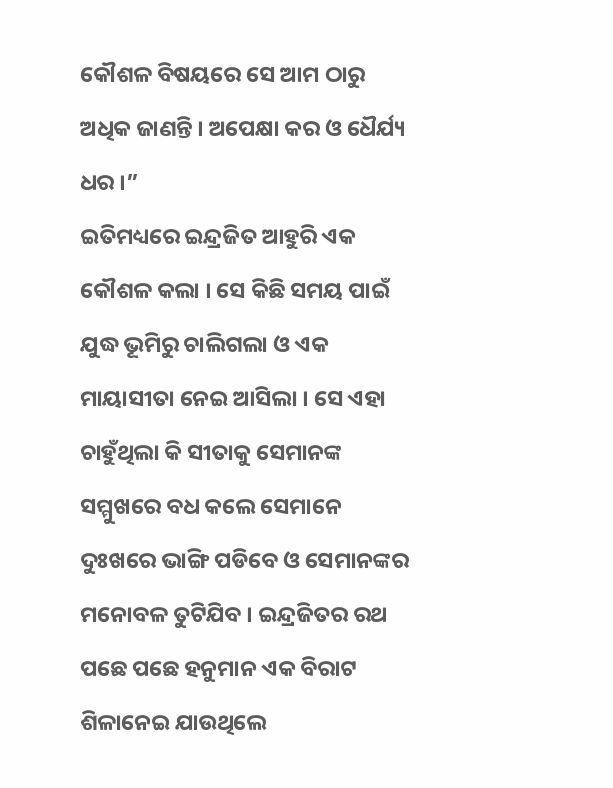କୌଶଳ ବିଷୟରେ ସେ ଆମ ଠାରୁ ଅଧିକ ଜାଣନ୍ତି । ଅପେକ୍ଷା କର ଓ ଧୈର୍ଯ୍ୟ ଧର ।”
ଇତିମଧ୍ୟରେ ଇନ୍ଦ୍ରଜିତ ଆହୁରି ଏକ କୌଶଳ କଲା । ସେ କିଛି ସମୟ ପାଇଁ ଯୁଦ୍ଧ ଭୂମିରୁ ଚାଲିଗଲା ଓ ଏକ ମାୟାସୀତା ନେଇ ଆସିଲା । ସେ ଏହା ଚାହୁଁଥିଲା କି ସୀତାକୁ ସେମାନଙ୍କ ସମ୍ମୁଖରେ ବଧ କଲେ ସେମାନେ ଦୁଃଖରେ ଭାଙ୍ଗି ପଡିବେ ଓ ସେମାନଙ୍କର ମନୋବଳ ତୁଟିଯିବ । ଇନ୍ଦ୍ରଜିତର ରଥ ପଛେ ପଛେ ହନୁମାନ ଏକ ବିରାଟ ଶିଳାନେଇ ଯାଉଥିଲେ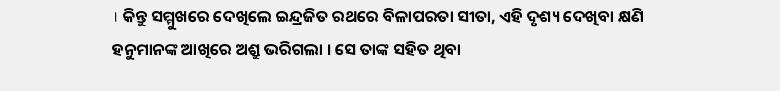। କିନ୍ତୁ ସମ୍ମୁଖରେ ଦେଖିଲେ ଇନ୍ଦ୍ରଜିତ ରଥରେ ବିଳାପରତା ସୀତା, ଏହି ଦୃଶ୍ୟ ଦେଖିବା କ୍ଷଣି ହନୁମାନଙ୍କ ଆଖିରେ ଅଶ୍ରୁ ଭରିଗଲା । ସେ ତାଙ୍କ ସହିତ ଥିବା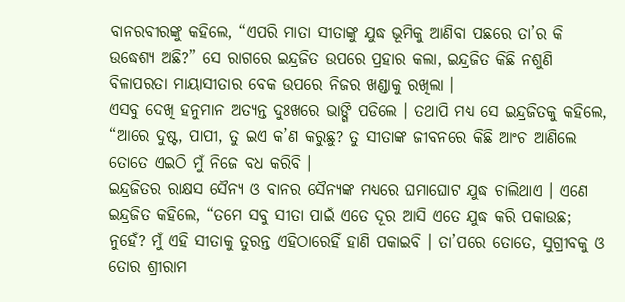ବାନରବୀରଙ୍କୁ କହିଲେ, “ଏପରି ମାତା ସୀତାଙ୍କୁ ଯୁଦ୍ଧ ଭୂମିକୁ ଆଣିବା ପଛରେ ତା’ର କି ଉଦ୍ଧେଶ୍ୟ ଅଛି?” ସେ ରାଗରେ ଇନ୍ଦ୍ରଜିତ ଉପରେ ପ୍ରହାର କଲା, ଇନ୍ଦ୍ରଜିତ କିଛି ନଶୁଣି ବିଳାପରତା ମାୟାସୀତାର ବେକ ଉପରେ ନିଜର ଖଣ୍ଡାକୁ ରଖିଲା ।
ଏସବୁ ଦେଖି ହନୁମାନ ଅତ୍ୟନ୍ତ ଦୁଃଖରେ ଭାଙ୍ଗି ପଡିଲେ । ତଥାପି ମଧ୍ୟ ସେ ଇନ୍ଦ୍ରଜିତକୁ କହିଲେ, “ଆରେ ଦୁଷ୍ଟ, ପାପୀ, ତୁ ଇଏ କ’ଣ କରୁଛୁ? ତୁ ସୀତାଙ୍କ ଜୀବନରେ କିଛି ଆଂଚ ଆଣିଲେ ତୋତେ ଏଇଠି ମୁଁ ନିଜେ ବଧ କରିବି ।
ଇନ୍ଦ୍ରଜିତର ରାକ୍ଷସ ସୈନ୍ୟ ଓ ବାନର ସୈନ୍ୟଙ୍କ ମଧ୍ୟରେ ଘମାଘୋଟ ଯୁଦ୍ଧ ଚାଲିଥାଏ । ଏଣେ ଇନ୍ଦ୍ରଜିତ କହିଲେ, “ତମେ ସବୁ ସୀତା ପାଇଁ ଏତେ ଦୂର ଆସି ଏତେ ଯୁଦ୍ଧ କରି ପକାଉଛ; ନୁହେଁ? ମୁଁ ଏହି ସୀତାକୁ ତୁରନ୍ତ ଏହିଠାରେହିଁ ହାଣି ପକାଇବି । ତା’ପରେ ତୋତେ, ସୁଗ୍ରୀବକୁ ଓ ତୋର ଶ୍ରୀରାମ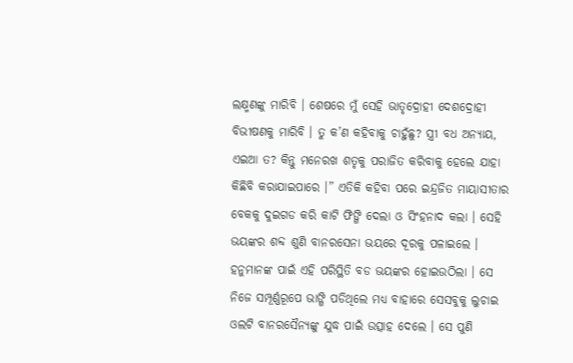ଲକ୍ଷ୍ମଣଙ୍କୁ ମାରିବି । ଶେଷରେ ମୁଁ ସେହି ଭାତୃଦ୍ରୋହୀ ଦେଶଦ୍ରୋହୀ ବିଭୀଷଣକୁ ମାରିବି । ତୁ କ’ଣ କହିବାକୁ ଚାହୁଁଛୁ? ସ୍ତ୍ରୀ ବଧ ଅନ୍ୟାୟ, ଏଇଆ ତ? କିନ୍ତୁ ମନେରଖ ଶତୃକୁ ପରାଜିତ କରିବାକୁ ହେଲେ ଯାହା କିଛିବି କରାଯାଇପାରେ ।” ଏତିକି କହିବା ପରେ ଇନ୍ଦ୍ରଜିତ ମାୟାସୀତାର ବେକକୁ ଦୁଇଗଡ କରି କାଟି ଫିଙ୍ଗି ଦେଲା ଓ ସିଂହନାଦ କଲା । ସେହି ଭୟଙ୍କର ଶବ୍ଦ ଶୁଣି ବାନରସେନା ଭୟରେ ଦୂରକୁ ପଳାଇଲେ ।
ହନୁମାନଙ୍କ ପାଇଁ ଏହି ପରିସ୍ଥିତି ବଡ ଭୟଙ୍କର ହୋଇଉଠିଲା । ସେ ନିଜେ ସମ୍ପୂର୍ଣ୍ଣରୂପେ ଭାଙ୍ଗି ପଡିଥିଲେ ମଧ୍ୟ ବାହାରେ ସେସବୁକୁ ଲୁଚାଇ ଓଲଟି ବାନରସୈନ୍ୟଙ୍କୁ ଯୁଦ୍ଧ ପାଇଁ ଉତ୍ସାହ ଦେଲେ । ସେ ପୁଣି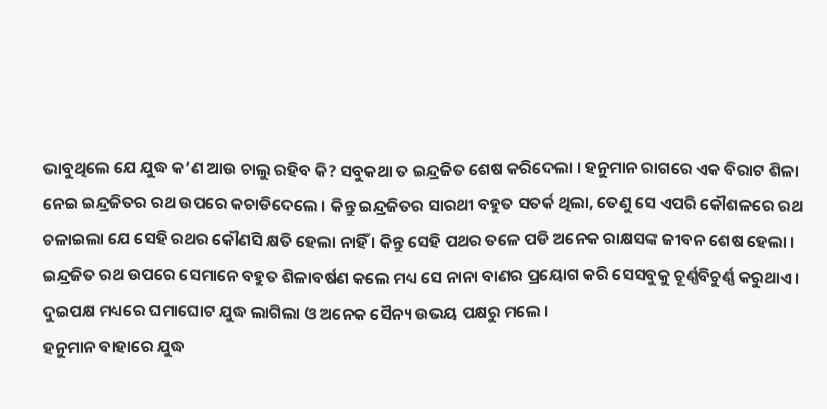ଭାବୁଥିଲେ ଯେ ଯୁଦ୍ଧ କ’ଣ ଆଉ ଚାଲୁ ରହିବ କି? ସବୁକଥା ତ ଇନ୍ଦ୍ରଜିତ ଶେଷ କରିଦେଲା । ହନୁମାନ ରାଗରେ ଏକ ବିରାଟ ଶିଳା ନେଇ ଇନ୍ଦ୍ରଜିତର ରଥ ଉପରେ କଚାଡିଦେଲେ । କିନ୍ତୁ ଇନ୍ଦ୍ରଜିତର ସାରଥୀ ବହୁତ ସତର୍କ ଥିଲା, ତେଣୁ ସେ ଏପରି କୌଶଳରେ ରଥ ଚଳାଇଲା ଯେ ସେହି ରଥର କୌଣସି କ୍ଷତି ହେଲା ନାହିଁ । କିନ୍ତୁ ସେହି ପଥର ତଳେ ପଡି ଅନେକ ରାକ୍ଷସଙ୍କ ଜୀବନ ଶେଷ ହେଲା ।
ଇନ୍ଦ୍ରଜିତ ରଥ ଉପରେ ସେମାନେ ବହୁତ ଶିଳାବର୍ଷଣ କଲେ ମଧ୍ୟ ସେ ନାନା ବାଣର ପ୍ରୟୋଗ କରି ସେସବୁକୁ ଚୂର୍ଣ୍ଣବିଚୁର୍ଣ୍ଣ କରୁଥାଏ । ଦୁଇପକ୍ଷ ମଧ୍ୟରେ ଘମାଘୋଟ ଯୁଦ୍ଧ ଲାଗିଲା ଓ ଅନେକ ସୈନ୍ୟ ଉଭୟ ପକ୍ଷରୁ ମଲେ ।
ହନୁମାନ ବାହାରେ ଯୁଦ୍ଧ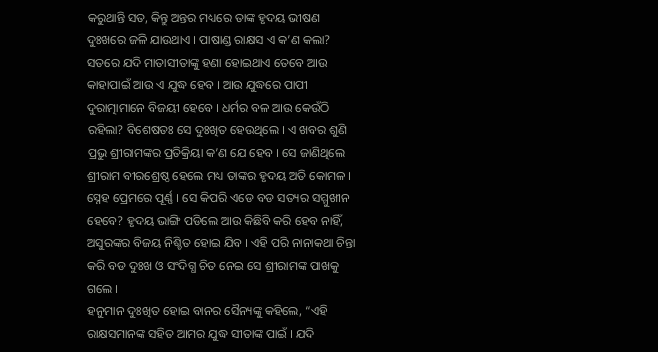କରୁଥାନ୍ତି ସତ, କିନ୍ତୁ ଅନ୍ତର ମଧ୍ୟରେ ତାଙ୍କ ହୃଦୟ ଭୀଷଣ ଦୁଃଖରେ ଜଳି ଯାଉଥାଏ । ପାଷାଣ୍ଡ ରାକ୍ଷସ ଏ କ’ଣ କଲା? ସତରେ ଯଦି ମାତାସୀତାଙ୍କୁ ହଣା ହୋଇଥାଏ ତେବେ ଆଉ କାହାପାଇଁ ଆଉ ଏ ଯୁଦ୍ଧ ହେବ । ଆଉ ଯୁଦ୍ଧରେ ପାପୀ ଦୁରାତ୍ମାମାନେ ବିଜୟୀ ହେବେ । ଧର୍ମର ବଳ ଆଉ କେଉଁଠି ରହିଲା? ବିଶେଷତଃ ସେ ଦୁଃଖିତ ହେଉଥିଲେ । ଏ ଖବର ଶୁଣି ପ୍ରଭୁ ଶ୍ରୀରାମଙ୍କର ପ୍ରତିକ୍ରିୟା କ’ଣ ଯେ ହେବ । ସେ ଜାଣିଥିଲେ ଶ୍ରୀରାମ ବୀରଶ୍ରେଷ୍ଠ ହେଲେ ମଧ୍ୟ ତାଙ୍କର ହୃଦୟ ଅତି କୋମଳ । ସ୍ନେହ ପ୍ରେମରେ ପୂର୍ଣ୍ଣ । ସେ କିପରି ଏଡେ ବଡ ସତ୍ୟର ସମ୍ମୁଖୀନ ହେବେ? ହୃଦୟ ଭାଙ୍ଗି ପଡିଲେ ଆଉ କିଛିବି କରି ହେବ ନାହିଁ, ଅସୁରଙ୍କର ବିଜୟ ନିଶ୍ଚିତ ହୋଇ ଯିବ । ଏହି ପରି ନାନାକଥା ଚିନ୍ତା କରି ବଡ ଦୁଃଖ ଓ ସଂଦିଗ୍ଧ ଚିତ ନେଇ ସେ ଶ୍ରୀରାମଙ୍କ ପାଖକୁ ଗଲେ ।
ହନୁମାନ ଦୁଃଖିତ ହୋଇ ବାନର ସୈନ୍ୟଙ୍କୁ କହିଲେ, “ଏହି ରାକ୍ଷସମାନଙ୍କ ସହିତ ଆମର ଯୁଦ୍ଧ ସୀତାଙ୍କ ପାଇଁ । ଯଦି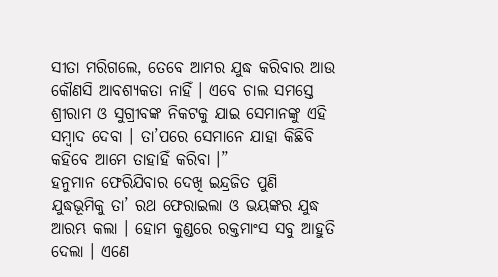ସୀତା ମରିଗଲେ, ତେବେ ଆମର ଯୁଦ୍ଧ କରିବାର ଆଉ କୌଣସି ଆବଶ୍ୟକତା ନାହିଁ । ଏବେ ଚାଲ ସମସ୍ତେ ଶ୍ରୀରାମ ଓ ସୁଗ୍ରୀବଙ୍କ ନିକଟକୁ ଯାଇ ସେମାନଙ୍କୁ ଏହି ସମ୍ବାଦ ଦେବା । ତା’ପରେ ସେମାନେ ଯାହା କିଛିବି କହିବେ ଆମେ ତାହାହିଁ କରିବା ।”
ହନୁମାନ ଫେରିଯିବାର ଦେଖି ଇନ୍ଦ୍ରଜିତ ପୁଣି ଯୁଦ୍ଧଭୂମିକୁ ତା’ ରଥ ଫେରାଇଲା ଓ ଭୟଙ୍କର ଯୁଦ୍ଧ ଆରମ୍ଭ କଲା । ହୋମ କୁଣ୍ଡରେ ରକ୍ତମାଂସ ସବୁ ଆହୁତି ଦେଲା । ଏଣେ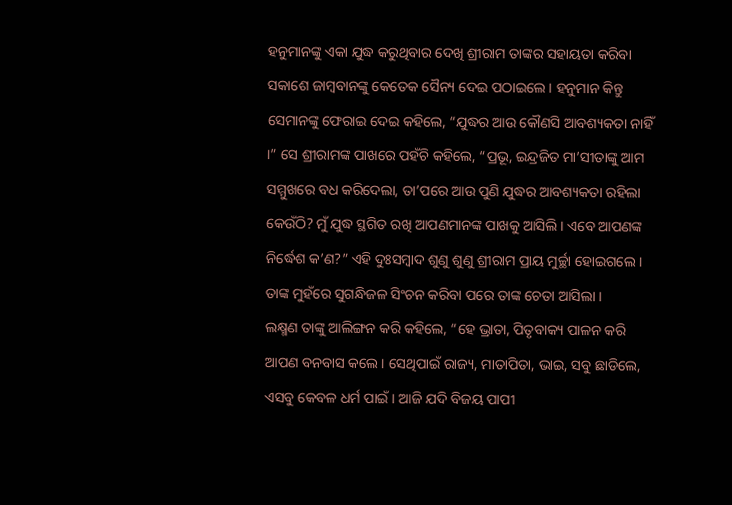ହନୁମାନଙ୍କୁ ଏକା ଯୁଦ୍ଧ କରୁଥିବାର ଦେଖି ଶ୍ରୀରାମ ତାଙ୍କର ସହାୟତା କରିବା ସକାଶେ ଜାମ୍ବବାନଙ୍କୁ କେତେକ ସୈନ୍ୟ ଦେଇ ପଠାଇଲେ । ହନୁମାନ କିନ୍ତୁ ସେମାନଙ୍କୁ ଫେରାଇ ଦେଇ କହିଲେ, “ଯୁଦ୍ଧର ଆଉ କୌଣସି ଆବଶ୍ୟକତା ନାହିଁ ।” ସେ ଶ୍ରୀରାମଙ୍କ ପାଖରେ ପହଁଚି କହିଲେ, “ପ୍ରଭୂ, ଇନ୍ଦ୍ରଜିତ ମା’ସୀତାଙ୍କୁ ଆମ ସମ୍ମୁଖରେ ବଧ କରିଦେଲା, ତା’ପରେ ଆଉ ପୁଣି ଯୁଦ୍ଧର ଆବଶ୍ୟକତା ରହିଲା କେଉଁଠି? ମୁଁ ଯୁଦ୍ଧ ସ୍ଥଗିତ ରଖି ଆପଣମାନଙ୍କ ପାଖକୁ ଆସିଲି । ଏବେ ଆପଣଙ୍କ ନିର୍ଦ୍ଧେଶ କ’ଣ?” ଏହି ଦୁଃସମ୍ବାଦ ଶୁଣୁ ଶୁଣୁ ଶ୍ରୀରାମ ପ୍ରାୟ ମୁର୍ଚ୍ଛା ହୋଇଗଲେ । ତାଙ୍କ ମୁହଁରେ ସୁଗନ୍ଧିଜଳ ସିଂଚନ କରିବା ପରେ ତାଙ୍କ ଚେତା ଆସିଲା ।
ଲକ୍ଷ୍ମଣ ତାଙ୍କୁ ଆଲିଙ୍ଗନ କରି କହିଲେ, “ହେ ଭ୍ରାତା, ପିତୃବାକ୍ୟ ପାଳନ କରି ଆପଣ ବନବାସ କଲେ । ସେଥିପାଇଁ ରାଜ୍ୟ, ମାତାପିତା, ଭାଇ, ସବୁ ଛାଡିଲେ, ଏସବୁ କେବଳ ଧର୍ମ ପାଇଁ । ଆଜି ଯଦି ବିଜୟ ପାପୀ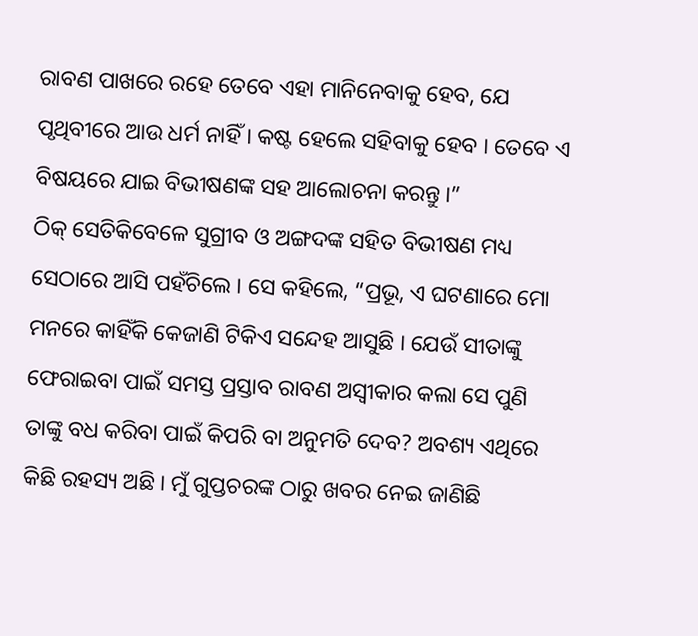ରାବଣ ପାଖରେ ରହେ ତେବେ ଏହା ମାନିନେବାକୁ ହେବ, ଯେ ପୃଥିବୀରେ ଆଉ ଧର୍ମ ନାହିଁ । କଷ୍ଟ ହେଲେ ସହିବାକୁ ହେବ । ତେବେ ଏ ବିଷୟରେ ଯାଇ ବିଭୀଷଣଙ୍କ ସହ ଆଲୋଚନା କରନ୍ତୁ ।”
ଠିକ୍ ସେତିକିବେଳେ ସୁଗ୍ରୀବ ଓ ଅଙ୍ଗଦଙ୍କ ସହିତ ବିଭୀଷଣ ମଧ୍ୟ ସେଠାରେ ଆସି ପହଁଚିଲେ । ସେ କହିଲେ, “ପ୍ରଭୂ, ଏ ଘଟଣାରେ ମୋ ମନରେ କାହିଁକି କେଜାଣି ଟିକିଏ ସନ୍ଦେହ ଆସୁଛି । ଯେଉଁ ସୀତାଙ୍କୁ ଫେରାଇବା ପାଇଁ ସମସ୍ତ ପ୍ରସ୍ତାବ ରାବଣ ଅସ୍ୱୀକାର କଲା ସେ ପୁଣି ତାଙ୍କୁ ବଧ କରିବା ପାଇଁ କିପରି ବା ଅନୁମତି ଦେବ? ଅବଶ୍ୟ ଏଥିରେ କିଛି ରହସ୍ୟ ଅଛି । ମୁଁ ଗୁପ୍ତଚରଙ୍କ ଠାରୁ ଖବର ନେଇ ଜାଣିଛି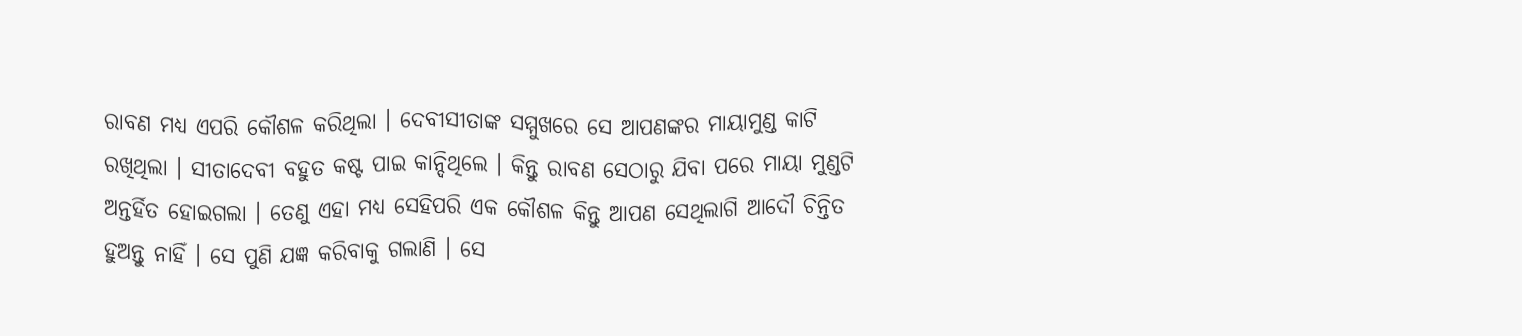ରାବଣ ମଧ୍ୟ ଏପରି କୌଶଳ କରିଥିଲା । ଦେବୀସୀତାଙ୍କ ସମ୍ମୁଖରେ ସେ ଆପଣଙ୍କର ମାୟାମୁଣ୍ଡ କାଟି ରଖିଥିଲା । ସୀତାଦେବୀ ବହୁତ କଷ୍ଟ ପାଇ କାନ୍ଦିଥିଲେ । କିନ୍ତୁ ରାବଣ ସେଠାରୁ ଯିବା ପରେ ମାୟା ମୁଣ୍ଡଟି ଅନ୍ତର୍ହିତ ହୋଇଗଲା । ତେଣୁ ଏହା ମଧ୍ୟ ସେହିପରି ଏକ କୌଶଳ କିନ୍ତୁ ଆପଣ ସେଥିଲାଗି ଆଦୌ ଚିନ୍ତିତ ହୁଅନ୍ତୁ ନାହିଁ । ସେ ପୁଣି ଯଜ୍ଞ କରିବାକୁ ଗଲାଣି । ସେ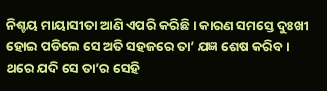ନିଶ୍ଚୟ ମାୟାସୀତା ଆଣି ଏପରି କରିଛି । କାରଣ ସମସ୍ତେ ଦୁଃଖୀ ହୋଇ ପଡିଲେ ସେ ଅତି ସହଜରେ ତା’ ଯଜ୍ଞ ଶେଷ କରିବ । ଥରେ ଯଦି ସେ ତା’ର ସେହି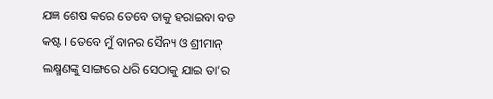ଯଜ୍ଞ ଶେଷ କରେ ତେବେ ତାକୁ ହରାଇବା ବଡ କଷ୍ଟ । ତେବେ ମୁଁ ବାନର ସୈନ୍ୟ ଓ ଶ୍ରୀମାନ୍ ଲକ୍ଷ୍ମଣଙ୍କୁ ସାଙ୍ଗରେ ଧରି ସେଠାକୁ ଯାଇ ତା’ର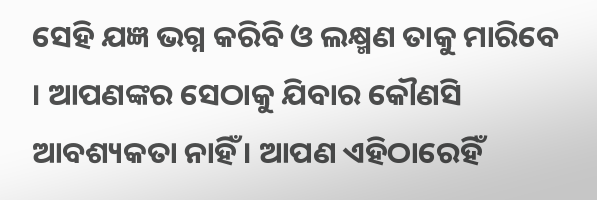ସେହି ଯଜ୍ଞ ଭଗ୍ନ କରିବି ଓ ଲକ୍ଷ୍ମଣ ତାକୁ ମାରିବେ । ଆପଣଙ୍କର ସେଠାକୁ ଯିବାର କୌଣସି ଆବଶ୍ୟକତା ନାହିଁ । ଆପଣ ଏହିଠାରେହିଁ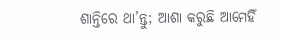ଶାନ୍ତିରେ ଥା’ନ୍ତୁ; ଆଶା କରୁଛି ଆମେହିଁ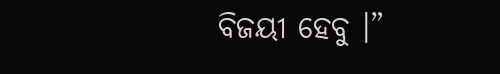ବିଜୟୀ ହେବୁ ।”